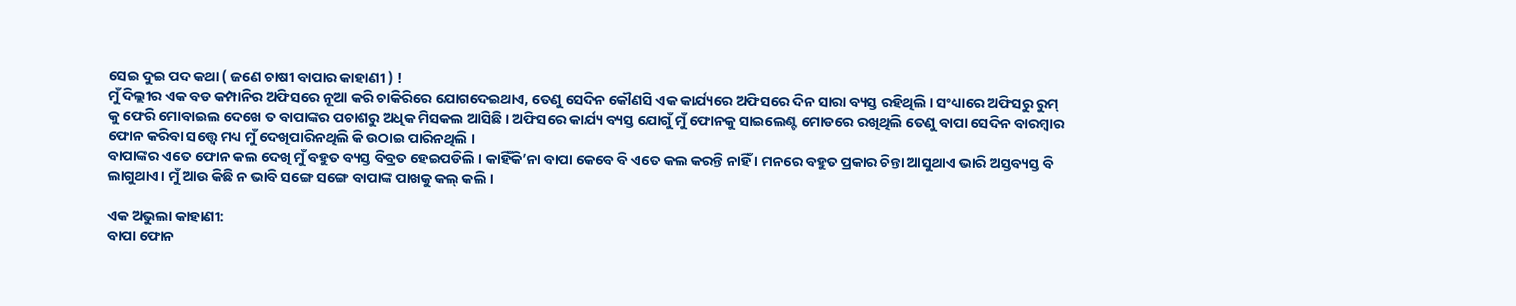ସେଇ ଦୁଇ ପଦ କଥା ( ଜଣେ ଚାଷୀ ବାପାର କାହାଣୀ ) !
ମୁଁ ଦିଲ୍ଲୀର ଏକ ବଡ କମ୍ପାନିର ଅଫିସରେ ନୂଆ କରି ଚାକିରିରେ ଯୋଗଦେଇଥାଏ, ତେଣୁ ସେଦିନ କୌଣସି ଏକ କାର୍ଯ୍ୟରେ ଅଫିସରେ ଦିନ ସାରା ବ୍ୟସ୍ତ ରହିଥିଲି । ସଂଧ୍ୟାରେ ଅଫିସରୁ ରୁମ୍ କୁ ଫେରି ମୋବାଇଲ ଦେଖେ ତ ବାପାଙ୍କର ପଚାଶରୁ ଅଧିକ ମିସକଲ ଆସିଛି । ଅଫିସରେ କାର୍ଯ୍ୟ ବ୍ୟସ୍ତ ଯୋଗୁଁ ମୁଁ ଫୋନକୁ ସାଇଲେଣ୍ଟ ମୋଡରେ ରଖିଥିଲି ତେଣୁ ବାପା ସେଦିନ ବାରମ୍ବାର ଫୋନ କରିବା ସତ୍ତ୍ୱେ ମଧ୍ୟ ମୁଁ ଦେଖିପାରିନଥିଲି କି ଉଠାଇ ପାରିନଥିଲି ।
ବାପାଙ୍କର ଏତେ ଫୋନ କଲ ଦେଖି ମୁଁ ବହୁତ ବ୍ୟସ୍ତ ବିବ୍ରତ ହେଇପଡିଲି । କାହିଁକି’ନା ବାପା କେବେ ବି ଏତେ କଲ କରନ୍ତି ନାହିଁ । ମନରେ ବହୁତ ପ୍ରକାର ଚିନ୍ତା ଆସୁଥାଏ ଭାରି ଅସ୍ତବ୍ୟସ୍ତ ବି ଲାଗୁଥାଏ। ମୁଁ ଆଉ କିଛି ନ ଭାବି ସଙ୍ଗେ ସଙ୍ଗେ ବାପାଙ୍କ ପାଖକୁ କଲ୍ କଲି ।

ଏକ ଅଭୁଲା କାହାଣୀ:
ବାପା ଫୋନ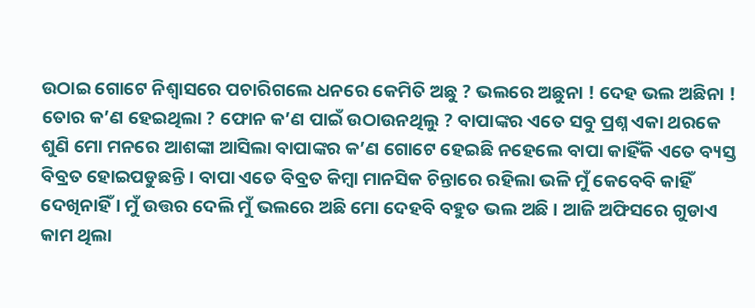ଉଠାଇ ଗୋଟେ ନିଶ୍ୱାସରେ ପଚାରିଗଲେ ଧନରେ କେମିତି ଅଛୁ ? ଭଲରେ ଅଛୁନା ! ଦେହ ଭଲ ଅଛିନା ! ତୋର କ’ଣ ହେଇଥିଲା ? ଫୋନ କ’ଣ ପାଇଁ ଉଠାଉନଥିଲୁ ? ବାପାଙ୍କର ଏତେ ସବୁ ପ୍ରଶ୍ନ ଏକା ଥରକେ ଶୁଣି ମୋ ମନରେ ଆଶଙ୍କା ଆସିଲା ବାପାଙ୍କର କ’ଣ ଗୋଟେ ହେଇଛି ନହେଲେ ବାପା କାହିଁକି ଏତେ ବ୍ୟସ୍ତ ବିବ୍ରତ ହୋଇପଡୁଛନ୍ତି । ବାପା ଏତେ ବିବ୍ରତ କିମ୍ବା ମାନସିକ ଚିନ୍ତାରେ ରହିଲା ଭଳି ମୁଁ କେବେବି କାହିଁ ଦେଖିନାହିଁ । ମୁଁ ଉତ୍ତର ଦେଲି ମୁଁ ଭଲରେ ଅଛି ମୋ ଦେହବି ବହୁତ ଭଲ ଅଛି । ଆଜି ଅଫିସରେ ଗୁଡାଏ କାମ ଥିଲା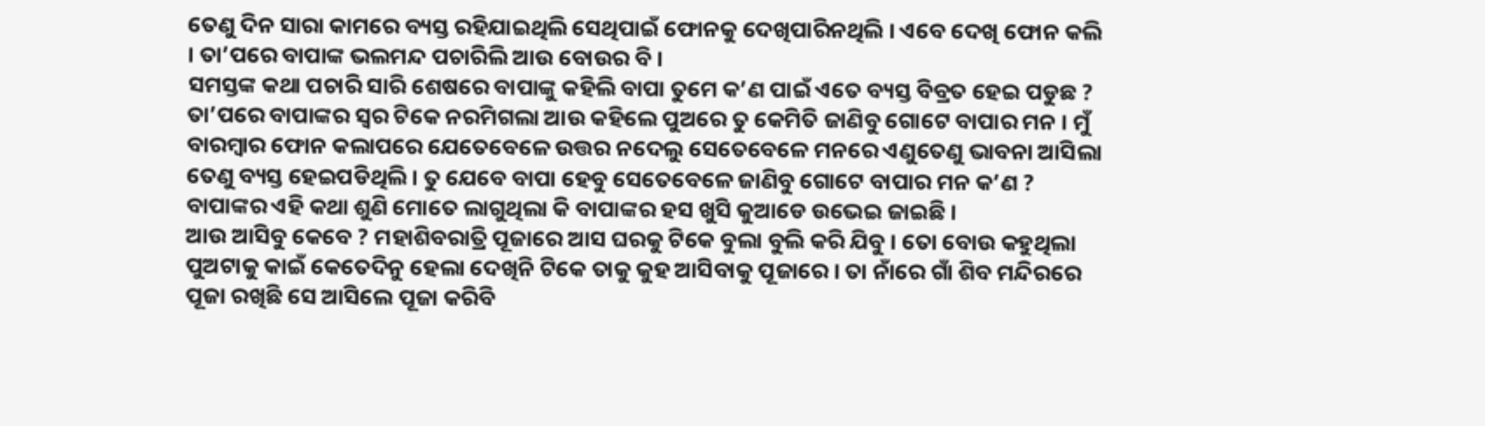ତେଣୁ ଦିନ ସାରା କାମରେ ବ୍ୟସ୍ତ ରହିଯାଇଥିଲି ସେଥିପାଇଁ ଫୋନକୁ ଦେଖିପାରିନଥିଲି । ଏବେ ଦେଖି ଫୋନ କଲି । ତା’ପରେ ବାପାଙ୍କ ଭଲମନ୍ଦ ପଚାରିଲି ଆଉ ବୋଉର ବି ।
ସମସ୍ତଙ୍କ କଥା ପଚାରି ସାରି ଶେଷରେ ବାପାଙ୍କୁ କହିଲି ବାପା ତୁମେ କ’ଣ ପାଇଁ ଏତେ ବ୍ୟସ୍ତ ବିବ୍ରତ ହେଇ ପଡୁଛ ? ତା’ପରେ ବାପାଙ୍କର ସ୍ୱର ଟିକେ ନରମିଗଲା ଆଉ କହିଲେ ପୁଅରେ ତୁ କେମିତି ଜାଣିବୁ ଗୋଟେ ବାପାର ମନ । ମୁଁ ବାରମ୍ବାର ଫୋନ କଲାପରେ ଯେତେବେଳେ ଉତ୍ତର ନଦେଲୁ ସେତେବେଳେ ମନରେ ଏଣୁତେଣୁ ଭାବନା ଆସିଲା ତେଣୁ ବ୍ୟସ୍ତ ହେଇପଡିଥିଲି । ତୁ ଯେବେ ବାପା ହେବୁ ସେତେବେଳେ ଜାଣିବୁ ଗୋଟେ ବାପାର ମନ କ’ଣ ? ବାପାଙ୍କର ଏହି କଥା ଶୁଣି ମୋତେ ଲାଗୁଥିଲା କି ବାପାଙ୍କର ହସ ଖୁସି କୁଆଡେ ଉଭେଇ ଜାଇଛି ।
ଆଉ ଆସିବୁ କେବେ ? ମହାଶିବରାତ୍ରି ପୂଜାରେ ଆସ ଘରକୁ ଟିକେ ବୁଲା ବୁଲି କରି ଯିବୁ । ତୋ ବୋଉ କହୁଥିଲା ପୁଅଟାକୁ କାଇଁ କେତେଦିନୁ ହେଲା ଦେଖିନି ଟିକେ ତାକୁ କୁହ ଆସିବାକୁ ପୂଜାରେ । ତା ନାଁରେ ଗାଁ ଶିବ ମନ୍ଦିରରେ ପୂଜା ରଖିଛି ସେ ଆସିଲେ ପୂଜା କରିବି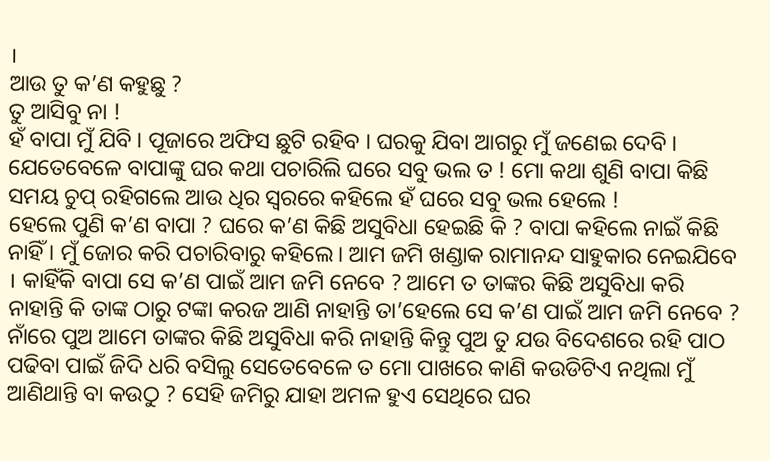।
ଆଉ ତୁ କ’ଣ କହୁଛୁ ?
ତୁ ଆସିବୁ ନା !
ହଁ ବାପା ମୁଁ ଯିବି । ପୂଜାରେ ଅଫିସ ଛୁଟି ରହିବ । ଘରକୁ ଯିବା ଆଗରୁ ମୁଁ ଜଣେଇ ଦେବି ।
ଯେତେବେଳେ ବାପାଙ୍କୁ ଘର କଥା ପଚାରିଲି ଘରେ ସବୁ ଭଲ ତ ! ମୋ କଥା ଶୁଣି ବାପା କିଛି ସମୟ ଚୁପ୍ ରହିଗଲେ ଆଉ ଧିର ସ୍ୱରରେ କହିଲେ ହଁ ଘରେ ସବୁ ଭଲ ହେଲେ !
ହେଲେ ପୁଣି କ’ଣ ବାପା ? ଘରେ କ’ଣ କିଛି ଅସୁବିଧା ହେଇଛି କି ? ବାପା କହିଲେ ନାଇଁ କିଛି ନାହିଁ । ମୁଁ ଜୋର କରି ପଚାରିବାରୁ କହିଲେ। ଆମ ଜମି ଖଣ୍ଡାକ ରାମାନନ୍ଦ ସାହୁକାର ନେଇଯିବେ । କାହିଁକି ବାପା ସେ କ’ଣ ପାଇଁ ଆମ ଜମି ନେବେ ? ଆମେ ତ ତାଙ୍କର କିଛି ଅସୁବିଧା କରି ନାହାନ୍ତି କି ତାଙ୍କ ଠାରୁ ଟଙ୍କା କରଜ ଆଣି ନାହାନ୍ତି ତା’ହେଲେ ସେ କ’ଣ ପାଇଁ ଆମ ଜମି ନେବେ ? ନାଁରେ ପୁଅ ଆମେ ତାଙ୍କର କିଛି ଅସୁବିଧା କରି ନାହାନ୍ତି କିନ୍ତୁ ପୁଅ ତୁ ଯଉ ବିଦେଶରେ ରହି ପାଠ ପଢିବା ପାଇଁ ଜିଦି ଧରି ବସିଲୁ ସେତେବେଳେ ତ ମୋ ପାଖରେ କାଣି କଉଡିଟିଏ ନଥିଲା ମୁଁ ଆଣିଥାନ୍ତି ବା କଉଠୁ ? ସେହି ଜମିରୁ ଯାହା ଅମଳ ହୁଏ ସେଥିରେ ଘର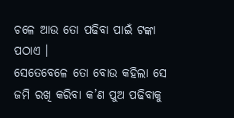ଚଳେ ଆଉ ତୋ ପଢିବା ପାଇଁ ଟଙ୍କା ପଠାଏ ।
ସେତେବେଳେ ତୋ ବୋଉ କହିଲା ସେ ଜମି ରଖି କରିବା କ’ଣ ପୁଅ ପଢିବାକୁ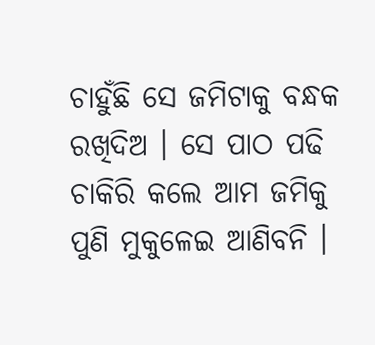ଚାହୁଁଛି ସେ ଜମିଟାକୁ ବନ୍ଧକ ରଖିଦିଅ । ସେ ପାଠ ପଢି ଚାକିରି କଲେ ଆମ ଜମିକୁ ପୁଣି ମୁକୁଳେଇ ଆଣିବନି ।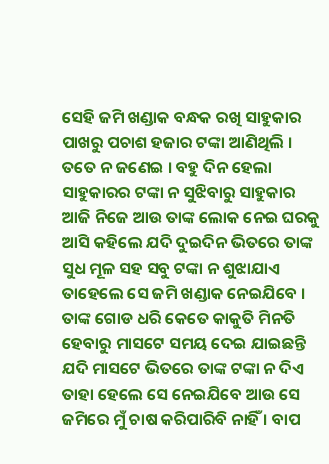ସେହି ଜମି ଖଣ୍ଡାକ ବନ୍ଧକ ରଖି ସାହୁକାର ପାଖରୁ ପଚାଶ ହଜାର ଟଙ୍କା ଆଣିଥିଲି । ତତେ ନ ଜଣେଇ । ବହୁ ଦିନ ହେଲା ସାହୁକାରର ଟଙ୍କା ନ ସୁଝିବାରୁ ସାହୁକାର ଆଜି ନିଜେ ଆଉ ତାଙ୍କ ଲୋକ ନେଇ ଘରକୁ ଆସି କହିଲେ ଯଦି ଦୁଇଦିନ ଭିତରେ ତାଙ୍କ ସୁଧ ମୂଳ ସହ ସବୁ ଟଙ୍କା ନ ଶୁଝାଯାଏ ତାହେଲେ ସେ ଜମି ଖଣ୍ଡାକ ନେଇଯିବେ ।
ତାଙ୍କ ଗୋଡ ଧରି କେତେ କାକୁତି ମିନତି ହେବାରୁ ମାସଟେ ସମୟ ଦେଇ ଯାଇଛନ୍ତି ଯଦି ମାସଟେ ଭିତରେ ତାଙ୍କ ଟଙ୍କା ନ ଦିଏ ତାହା ହେଲେ ସେ ନେଇଯିବେ ଆଉ ସେ ଜମିରେ ମୁଁ ଚାଷ କରିପାରିବି ନାହିଁ । ବାପ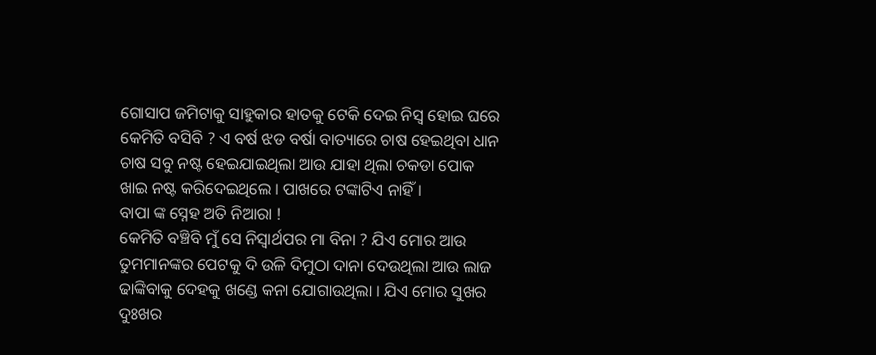ଗୋସାପ ଜମିଟାକୁ ସାହୁକାର ହାତକୁ ଟେକି ଦେଇ ନିସ୍ୱ ହୋଇ ଘରେ କେମିତି ବସିବି ? ଏ ବର୍ଷ ଝଡ ବର୍ଷା ବାତ୍ୟାରେ ଚାଷ ହେଇଥିବା ଧାନ ଚାଷ ସବୁ ନଷ୍ଟ ହେଇଯାଇଥିଲା ଆଉ ଯାହା ଥିଲା ଚକଡା ପୋକ ଖାଇ ନଷ୍ଟ କରିଦେଇଥିଲେ । ପାଖରେ ଟଙ୍କାଟିଏ ନାହିଁ ।
ବାପା ଙ୍କ ସ୍ନେହ ଅତି ନିଆରା !
କେମିତି ବଞ୍ଚିବି ମୁଁ ସେ ନିସ୍ୱାର୍ଥପର ମା ବିନା ? ଯିଏ ମୋର ଆଉ ତୁମମାନଙ୍କର ପେଟକୁ ଦି ଉଳି ଦିମୁଠା ଦାନା ଦେଉଥିଲା ଆଉ ଲାଜ ଢାଙ୍କିବାକୁ ଦେହକୁ ଖଣ୍ଡେ କନା ଯୋଗାଉଥିଲା । ଯିଏ ମୋର ସୁଖର ଦୁଃଖର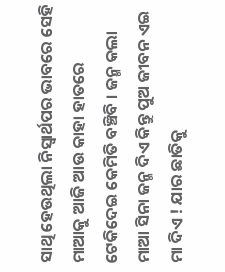ସାଥି ହେଉଥିଲା ନିସ୍ୱାର୍ଥପର ଭାବରେ ସେହି ମାଆକୁ ଆଜି ଆଉ କାହା ହାତରେ ଟେକିଦେଇ କେମିତି ବଞ୍ଚିବି । ଜନ୍ମ କଲା ମାଆ ସିନା ଜନ୍ମ ଦିଏ କିନ୍ତୁ ପୁଅ ଜୀବନ ଏଇ ମା ଦିଏ ! ଯାର ଛାତିକୁ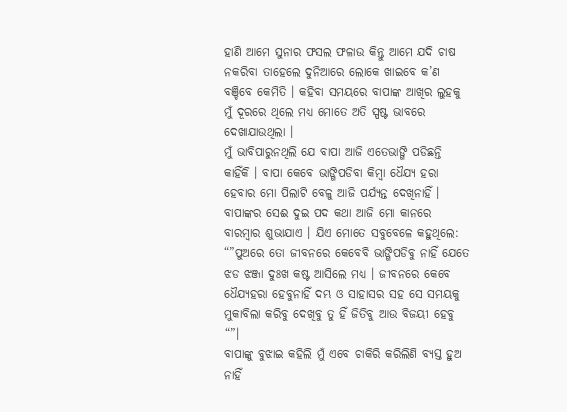ହାଣି ଆମେ ସୁନାର ଫସଲ ଫଳାଉ କିନ୍ତୁ ଆମେ ଯଦି ଚାଷ ନକରିବା ତାହେଲେ ଦୁନିଆରେ ଲୋକେ ଖାଇବେ କ’ଣ ବଞ୍ଚିବେ କେମିତି । କହିବା ସମୟରେ ବାପାଙ୍କ ଆଖିର ଲୁହକୁ ମୁଁ ଦୂରରେ ଥିଲେ ମଧ୍ୟ ମୋତେ ଅତି ସ୍ପଷ୍ଟ ଭାବରେ ଦେଖାଯାଉଥିଲା ।
ମୁଁ ଭାବିପାରୁନଥିଲି ଯେ ବାପା ଆଜି ଏତେଭାଙ୍ଗି ପଡିଛନ୍ତି କାହିଁକି । ବାପା କେବେ ଭାଙ୍ଗିପଡିବା କିମ୍ବା ଧୈଯ୍ୟ ହରା ହେବାର ମୋ ପିଲାଟି ବେଳୁ ଆଜି ପର୍ଯ୍ୟନ୍ତ ଦେଖିନାହିଁ । ବାପାଙ୍କର ସେଈ ଦୁଇ ପଦ କଥା ଆଜି ମୋ କାନରେ ବାରମ୍ବାର ଶୁଭାଯାଏ । ଯିଏ ମୋତେ ସବୁବେଳେ କହୁଥିଲେ:
“”ପୁଅରେ ତୋ ଜୀବନରେ କେବେବି ଭାଙ୍ଗିପଡିବୁ ନାହିଁ ଯେତେ ଝଡ ଝଞ୍ଜା ଦୁଃଖ କଷ୍ଟ ଆସିଲେ ମଧ୍ୟ । ଜୀବନରେ କେବେ ଧୈଯ୍ୟହରା ହେବୁନାହିଁ ଦମ୍ଭ ଓ ସାହାସର ସହ ସେ ସମୟକୁ ମୁକାବିଲା କରିବୁ ଦେଖିବୁ ତୁ ହିଁ ଜିତିବୁ ଆଉ ବିଜୟୀ ହେବୁ “”।
ବାପାଙ୍କୁ ବୁଝାଇ କହିଲି ମୁଁ ଏବେ ଚାକିରି କରିଲିଣି ବ୍ୟସ୍ତ ହୁଅ ନାହିଁ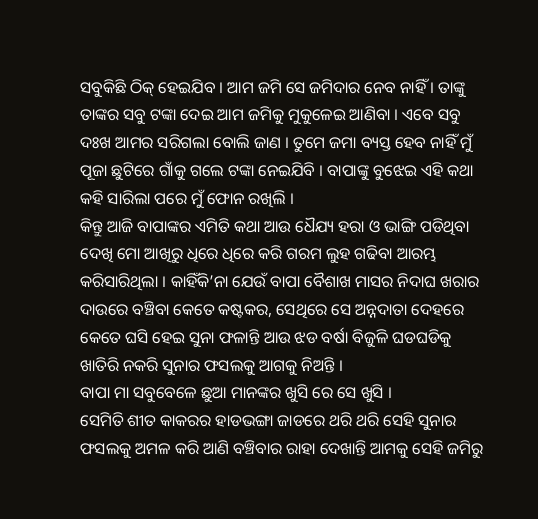ସବୁକିଛି ଠିକ୍ ହେଇଯିବ । ଆମ ଜମି ସେ ଜମିଦାର ନେବ ନାହିଁ । ତାଙ୍କୁ ତାଙ୍କର ସବୁ ଟଙ୍କା ଦେଇ ଆମ ଜମିକୁ ମୁକୁଳେଇ ଆଣିବା । ଏବେ ସବୁ ଦଃଖ ଆମର ସରିଗଲା ବୋଲି ଜାଣ । ତୁମେ ଜମା ବ୍ୟସ୍ତ ହେବ ନାହିଁ ମୁଁ ପୂଜା ଛୁଟିରେ ଗାଁକୁ ଗଲେ ଟଙ୍କା ନେଇଯିବି । ବାପାଙ୍କୁ ବୁଝେଇ ଏହି କଥା କହି ସାରିଲା ପରେ ମୁଁ ଫୋନ ରଖିଲି ।
କିନ୍ତୁ ଆଜି ବାପାଙ୍କର ଏମିତି କଥା ଆଉ ଧୈଯ୍ୟ ହରା ଓ ଭାଙ୍ଗି ପଡିଥିବା ଦେଖି ମୋ ଆଖିରୁ ଧିରେ ଧିରେ କରି ଗରମ ଲୁହ ଗଢିବା ଆରମ୍ଭ କରିସାରିଥିଲା । କାହିଁକି’ନା ଯେଉଁ ବାପା ବୈଶାଖ ମାସର ନିଦାଘ ଖରାର ଦାଉରେ ବଞ୍ଚିବା କେତେ କଷ୍ଟକର, ସେଥିରେ ସେ ଅନ୍ନଦାତା ଦେହରେ କେତେ ଘସି ହେଇ ସୁନା ଫଳାନ୍ତି ଆଉ ଝଡ ବର୍ଷା ବିଜୁଳି ଘଡଘଡିକୁ ଖାତିରି ନକରି ସୁନାର ଫସଲକୁ ଆଗକୁ ନିଅନ୍ତି ।
ବାପା ମା ସବୁବେଳେ ଛୁଆ ମାନଙ୍କର ଖୁସି ରେ ସେ ଖୁସି ।
ସେମିତି ଶୀତ କାକରର ହାଡଭଙ୍ଗା ଜାଡରେ ଥରି ଥରି ସେହି ସୁନାର ଫସଲକୁ ଅମଳ କରି ଆଣି ବଞ୍ଚିବାର ରାହା ଦେଖାନ୍ତି ଆମକୁ ସେହି ଜମିରୁ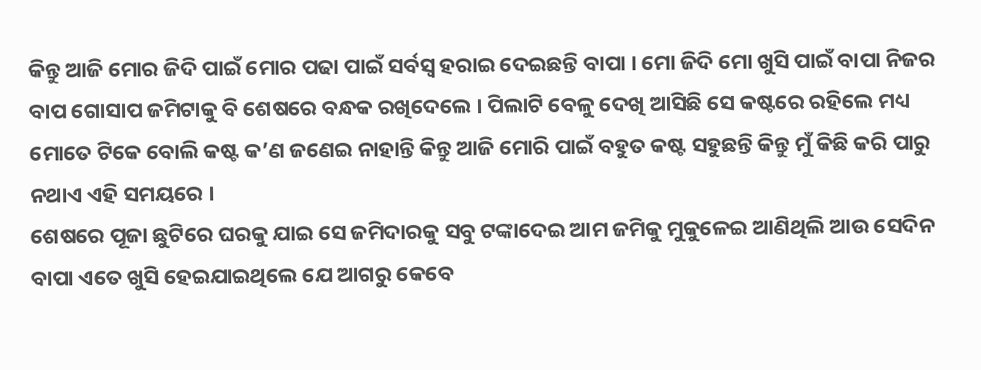କିନ୍ତୁ ଆଜି ମୋର ଜିଦି ପାଇଁ ମୋର ପଢା ପାଇଁ ସର୍ବସ୍ବ ହରାଇ ଦେଇଛନ୍ତି ବାପା । ମୋ ଜିଦି ମୋ ଖୁସି ପାଇଁ ବାପା ନିଜର ବାପ ଗୋସାପ ଜମିଟାକୁ ବି ଶେଷରେ ବନ୍ଧକ ରଖିଦେଲେ । ପିଲାଟି ବେଳୁ ଦେଖି ଆସିଛି ସେ କଷ୍ଟରେ ରହିଲେ ମଧ୍ୟ ମୋତେ ଟିକେ ବୋଲି କଷ୍ଟ କ’ଣ ଜଣେଇ ନାହାନ୍ତି କିନ୍ତୁ ଆଜି ମୋରି ପାଇଁ ବହୁତ କଷ୍ଟ ସହୁଛନ୍ତି କିନ୍ତୁ ମୁଁ କିଛି କରି ପାରୁ ନଥାଏ ଏହି ସମୟରେ ।
ଶେଷରେ ପୂଜା ଛୁଟିରେ ଘରକୁ ଯାଇ ସେ ଜମିଦାରକୁ ସବୁ ଟଙ୍କାଦେଇ ଆମ ଜମିକୁ ମୁକୁଳେଇ ଆଣିଥିଲି ଆଉ ସେଦିନ ବାପା ଏତେ ଖୁସି ହେଇଯାଇଥିଲେ ଯେ ଆଗରୁ କେବେ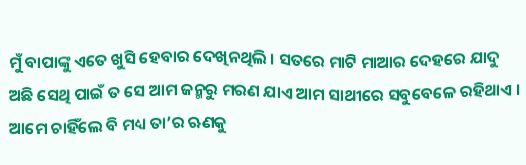ମୁଁ ବାପାଙ୍କୁ ଏତେ ଖୁସି ହେବାର ଦେଖିନଥିଲି । ସତରେ ମାଟି ମାଆର ଦେହରେ ଯାଦୁ ଅଛି ସେଥି ପାଇଁ ତ ସେ ଆମ ଜନ୍ମରୁ ମରଣ ଯାଏ ଆମ ସାଥୀରେ ସବୁବେଳେ ରହିଥାଏ । ଆମେ ଚାହିଁଲେ ବି ମଧ୍ୟ ତା’ର ଋଣକୁ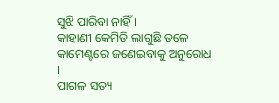ସୁଝି ପାରିବା ନାହିଁ ।
କାହାଣୀ କେମିତି ଲାଗୁଛି ତଳେ କାମେଣ୍ଟରେ ଜଣେଇବାକୁ ଅନୁରୋଧ ।
ପାଗଳ ସତ୍ୟ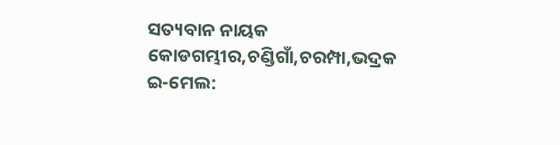ସତ୍ୟବାନ ନାୟକ
କୋଡଗମ୍ଭୀର,ଚଣ୍ଡିଗାଁ,ଚରମ୍ପା,ଭଦ୍ରକ
ଇ-ମେଲ: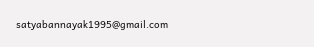satyabannayak1995@gmail.com